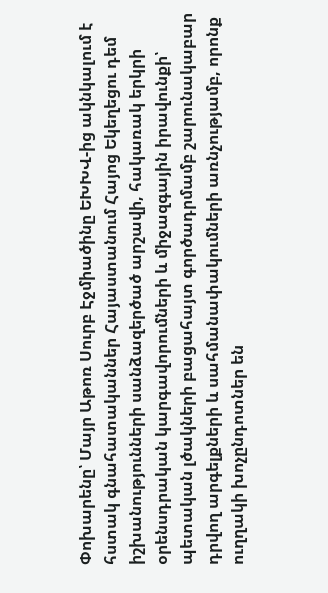Փոխարենը՝ Մայր Աթոռ Սուրբ Էջմիածինը ԵԽԽՎ-ից ակնկալում է հստակ գնահատականներ Հայաստանում Հայոց Եկեղեցու դեմ իշխանությունների սանձազերծած արշավի, հակառակ երկրի օրենսդրական կարգավորումների և միջազգային իրավունքի՝ պետական լծակների բացահայտ գործադրմամբ շարունակաբար դրվող արգելքների և սահմանափակումների առնչությամբ, որոնք ուղղակի խոչընդոտներ են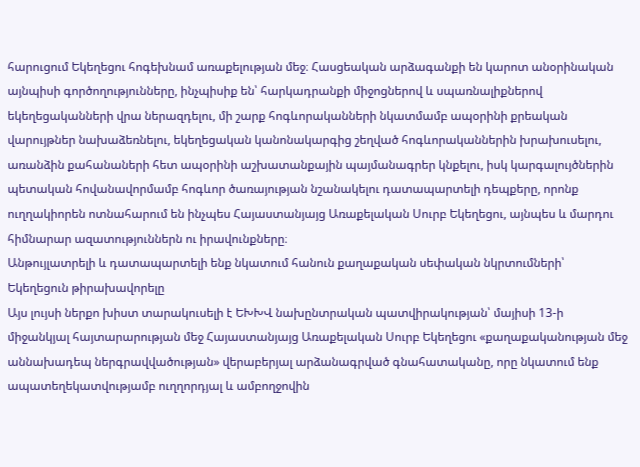հարուցում Եկեղեցու հոգեխնամ առաքելության մեջ։ Հասցեական արձագանքի են կարոտ անօրինական այնպիսի գործողությունները, ինչպիսիք են՝ հարկադրանքի միջոցներով և սպառնալիքներով եկեղեցականների վրա ներազդելու, մի շարք հոգևորականների նկատմամբ ապօրինի քրեական վարույթներ նախաձեռնելու, եկեղեցական կանոնակարգից շեղված հոգևորականներին խրախուսելու, առանձին քահանաների հետ ապօրինի աշխատանքային պայմանագրեր կնքելու, իսկ կարգալույծներին պետական հովանավորմամբ հոգևոր ծառայության նշանակելու դատապարտելի դեպքերը, որոնք ուղղակիորեն ոտնահարում են ինչպես Հայաստանյայց Առաքելական Սուրբ Եկեղեցու, այնպես և մարդու հիմնարար ազատություններն ու իրավունքները։
Անթույլատրելի և դատապարտելի ենք նկատում հանուն քաղաքական սեփական նկրտումների՝ Եկեղեցուն թիրախավորելը
Այս լույսի ներքո խիստ տարակուսելի է ԵԽԽՎ նախընտրական պատվիրակության՝ մայիսի 13-ի միջանկյալ հայտարարության մեջ Հայաստանյայց Առաքելական Սուրբ Եկեղեցու «քաղաքականության մեջ աննախադեպ ներգրավվածության» վերաբերյալ արձանագրված գնահատականը, որը նկատում ենք ապատեղեկատվությամբ ուղղորդյալ և ամբողջովին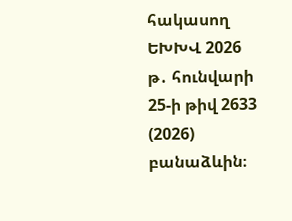հակասող ԵԽԽՎ 2026 թ․ հունվարի 25-ի թիվ 2633 (2026) բանաձևին։